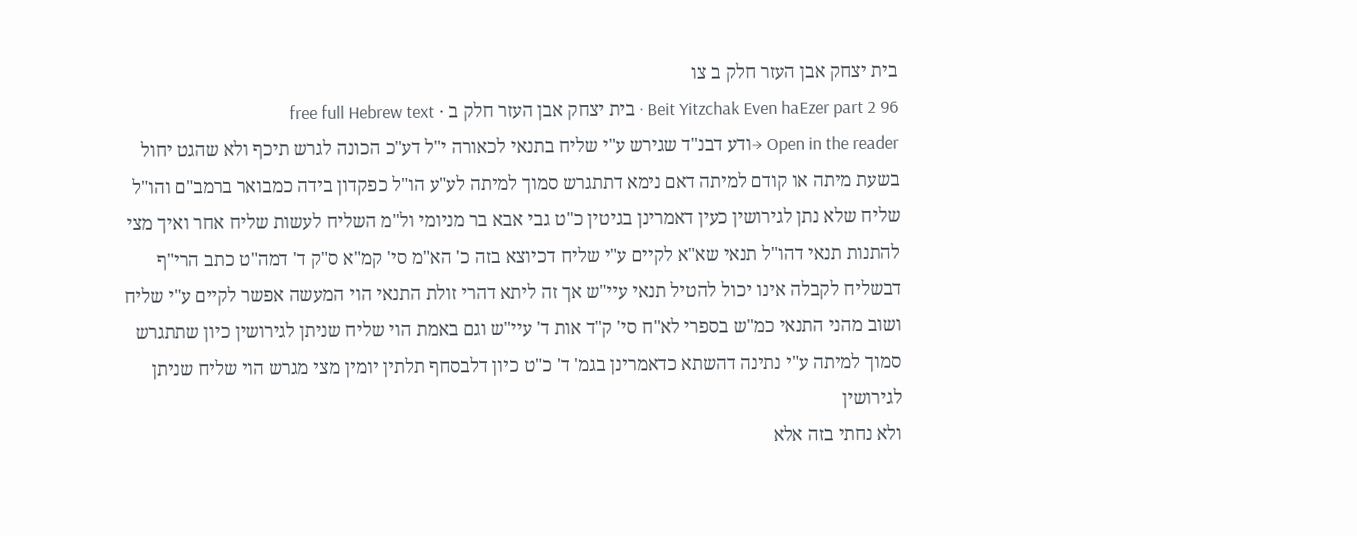בית יצחק אבן העזר חלק ב צו
Beit Yitzchak Even haEzer part 2 96 · בית יצחק אבן העזר חלק ב · free full Hebrew text
Open in the reader →ודע דבנ"ד שגירש ע"י שליח בתנאי לכאורה י"ל דע"כ הכונה לגרש תיכף ולא שהגט יחול בשעת מיתה או קודם למיתה דאם נימא דתתגרש סמוך למיתה לע"ע הו"ל כפקדון בידה כמבואר ברמב"ם והו"ל שליח שלא נתן לגירושין כעין דאמרינן בגיטין כ"ט גבי אבא בר מניומי ול"מ השליח לעשות שליח אחר ואיך מצי להתנות תנאי דהו"ל תנאי שא"א לקיים ע"י שליח דכיוצא בזה כ' הא"מ סי' קמ"א ס"ק ד' דמה"ט כתב הרי"ף דבשליח לקבלה אינו יכול להטיל תנאי עיי"ש אך זה ליתא דהרי זולת התנאי הוי המעשה אפשר לקיים ע"י שליח ושוב מהני התנאי כמ"ש בספרי לא"ח סי' ק"ד אות ד' עיי"ש וגם באמת הוי שליח שניתן לגירושין כיון שתתגרש סמוך למיתה ע"י נתינה דהשתא כדאמרינן בגמ' ד' כ"ט כיון דלבסחף תלתין יומין מצי מגרש הוי שליח שניתן לגירושין
ולא נחתי בזה אלא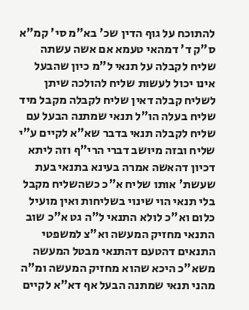להתוכח על גוף הדין שכ' בא"מ סי' קמ"א ס"ק ד' דמהאי טעמא אם אשה עשתה שליח לקבלה על תנאי ל"מ כיון שהבעל אינו יכול לעשות שליח להולכה שיתן לשליח קבלה דאין שליח לקבלה מקבל מיד שליח בעלה הו"ל תנאי שמתנה הבעל עם שליח לקבלה תנאי בדבר שא"א לקיים ע"י שליח ובזה מיושב דברי הרי"ף וזה ליתא דכיון דהאשה אמרה בעינא בתנאי בעת שעשת' אותו שליח א"כ כשהשליח מקבל בלי תנאי הוי שינוי בשליחות ואין מועיל כלום וא"כ לולא התנאי ל"ה גט א"כ שוב התנאי מחזיק המעשה וא"צ למשפטי התנאים דהטעם דהתנאי מבטל המעשה משא"כ היכא שהוא מחזיק המעשה ומ"ה מהני תנאי שמתנה הבעל אף דא"א לקיים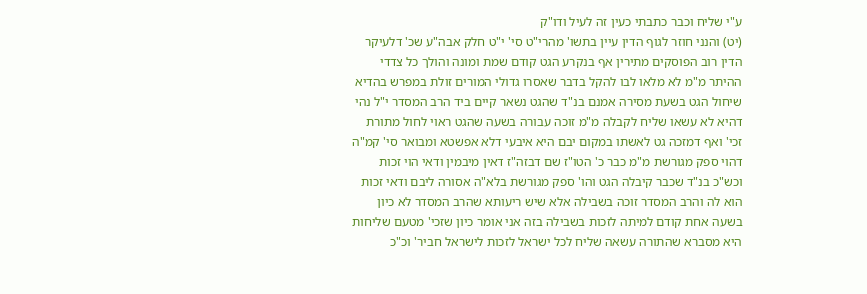ע"י שליח וכבר כתבתי כעין זה לעיל ודו"ק
(יט) והנני חוזר לגוף הדין עיין בתשו' מהרי"ט סי' י"ט חלק אבה"ע שכ' דלעיקר הדין רוב הפוסקים מתירין אף בנקרע הגט קודם שמת ומונה והולך כל צדדי ההיתר מ"מ לא מלאו לבו להקל בדבר שאסרו גדולי המורים זולת במפרש בהדיא שיחול הגט בשעת מסירה אמנם בנ"ד שהגט נשאר קיים ביד הרב המסדר י"ל נהי דהיא לא עשאו שליח לקבלה מ"מ זוכה עבורה בשעה שהגט ראוי לחול מתורת זכי' ואף דמזכה גט לאשתו במקום יבם היא איבעי דלא אפשטא ומבואר סי' קמ"ה דהוי ספק מגורשת מ"מ כבר כ' הטו"ז שם דבזה"ז דאין מיבמין ודאי הוי זכות וכש"כ בנ"ד שכבר קיבלה הגט והו' ספק מגורשת בלא"ה אסורה ליבם ודאי זכות הוא לה והרב המסדר זוכה בשבילה אלא שיש ריעותא שהרב המסדר לא כיון בשעה אחת קודם למיתה לזכות בשבילה בזה אני אומר כיון שזכי' מטעם שליחות היא מסברא שהתורה עשאה שליח לכל ישראל לזכות לישראל חביר' וכ"כ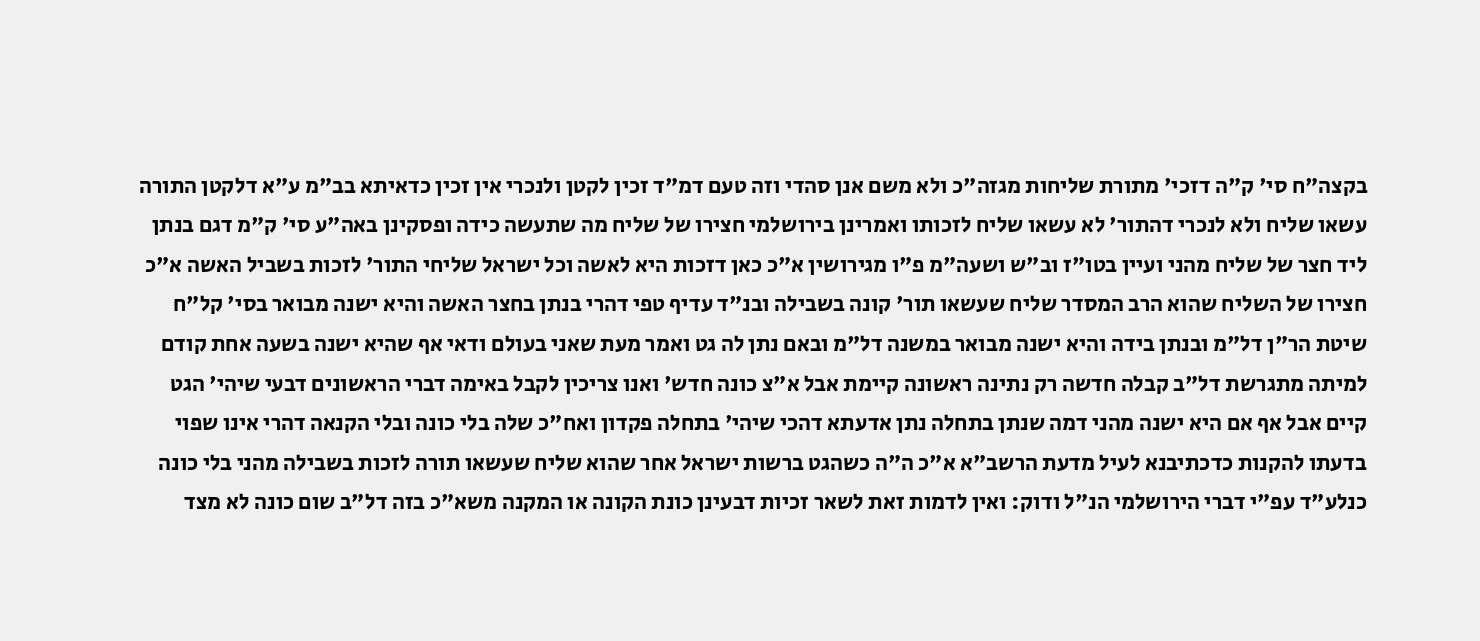בקצה"ח סי' ק"ה דזכי' מתורת שליחות מגזה"כ ולא משם אנן סהדי וזה טעם דמ"ד זכין לקטן ולנכרי אין זכין כדאיתא בב"מ ע"א דלקטן התורה עשאו שליח ולא לנכרי דהתור' לא עשאו שליח לזכותו ואמרינן בירושלמי חצירו של שליח מה שתעשה כידה ופסקינן באה"ע סי' ק"מ דגם בנתן ליד חצר של שליח מהני ועיין בטו"ז וב"ש ושעה"מ פ"ו מגירושין א"כ כאן דזכות היא לאשה וכל ישראל שליחי התור' לזכות בשביל האשה א"כ חצירו של השליח שהוא הרב המסדר שליח שעשאו תור' קונה בשבילה ובנ"ד עדיף טפי דהרי בנתן בחצר האשה והיא ישנה מבואר בסי' קל"ח שיטת הר"ן דל"מ ובנתן בידה והיא ישנה מבואר במשנה דל"מ ובאם נתן לה גט ואמר מעת שאני בעולם ודאי אף שהיא ישנה בשעה אחת קודם למיתה מתגרשת דל"ב קבלה חדשה רק נתינה ראשונה קיימת אבל א"צ כונה חדש' ואנו צריכין לקבל באימה דברי הראשונים דבעי שיהי' הגט קיים אבל אף אם היא ישנה מהני דמה שנתן בתחלה נתן אדעתא דהכי שיהי' בתחלה פקדון ואח"כ שלה בלי כונה ובלי הקנאה דהרי אינו שפוי בדעתו להקנות כדכתיבנא לעיל מדעת הרשב"א א"כ ה"ה כשהגט ברשות ישראל אחר שהוא שליח שעשאו תורה לזכות בשבילה מהני בלי כונה כנלע"ד עפ"י דברי הירושלמי הנ"ל ודוק: ואין לדמות זאת לשאר זכיות דבעינן כונת הקונה או המקנה משא"כ בזה דל"ב שום כונה לא מצד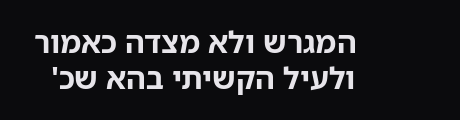המגרש ולא מצדה כאמור ולעיל הקשיתי בהא שכ'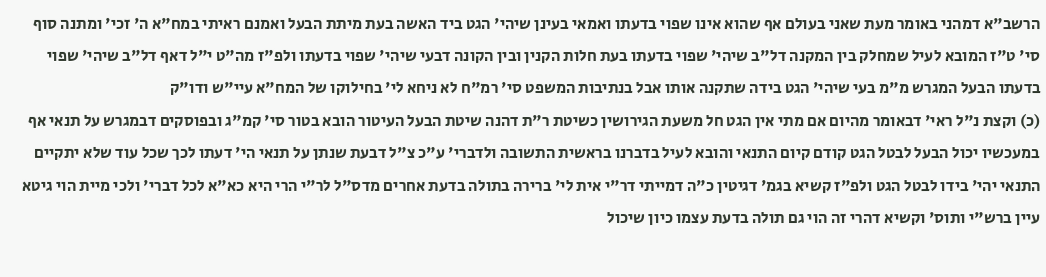הרשב"א דמהני באומר מעת שאני בעולם אף שהוא אינו שפוי בדעתו ואמאי בעינן שיהי' הגט ביד האשה בעת מיתת הבעל ואמנם ראיתי במח"א ה' זכי' ומתנה סוף סי' ט"ז המובא לעיל שמחלק בין המקנה דל"ב שיהי' שפוי בדעתו בעת חלות הקנין ובין הקונה דבעי שיהי' שפוי בדעתו ולפ"ז מה"ט י"ל דאף דל"ב שיהי' שפוי בדעתו הבעל המגרש מ"מ בעי שיהי' הגט בידה שתקנה אותו אבל בנתיבות המשפט סי' רמ"ח לא ניחא לי' בחילוקו של המח"א עיי"ש ודו"ק
(כ) וקצת נ"ל ראי' דבאומר מהיום אם מתי אין הגט חל משעת הגירושין כשיטת ר"ת דהנה שיטת הבעל העיטור הובא בטור סי' קמ"ג ובפוסקים דבמגרש על תנאי אף במעכשיו יכול הבעל לבטל הגט קודם קיום התנאי והובא לעיל בדברנו בראשית התשובה ולדברי' ע"כ צ"ל דבעת שנתן על תנאי הי' דעתו לכך שכל עוד שלא יתקיים התנאי יהי' בידו לבטל הגט ולפ"ז קשיא בגמ' דגיטין כ"ה דמייתי דר"י אית לי' ברירה בתולה בדעת אחרים מדס"ל לר"י הרי היא כא"א לכל דברי' ולכי מיית הוי גיטא עיין ברש"י ותוס' וקשיא דהרי זה הוי גם תולה בדעת עצמו כיון שיכול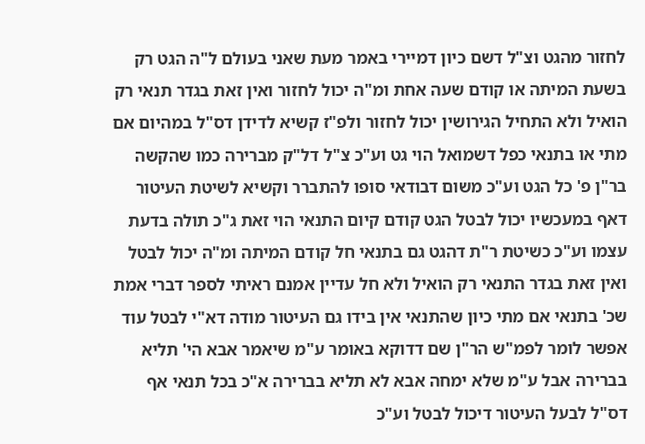לחזור מהגט וצ"ל דשם כיון דמיירי באמר מעת שאני בעולם ל"ה הגט רק בשעת המיתה או קודם שעה אחת ומ"ה יכול לחזור ואין זאת בגדר תנאי רק הואיל ולא התחיל הגירושין יכול לחזור ולפ"ז קשיא לדידן דס"ל במהיום אם מתי או בתנאי כפל דשמואל הוי גט וע"כ צ"ל דל"ק מברירה כמו שהקשה בר"ן פ' כל הגט וע"כ משום דבודאי סופו להתברר וקשיא לשיטת העיטור דאף במעכשיו יכול לבטל הגט קודם קיום התנאי הוי זאת ג"כ תולה בדעת עצמו וע"כ כשיטת ר"ת דהגט גם בתנאי חל קודם המיתה ומ"ה יכול לבטל ואין זאת בגדר התנאי רק הואיל ולא חל עדיין אמנם ראיתי לספר דברי אמת שכ' בתנאי אם מתי כיון שהתנאי אין בידו גם העיטור מודה דא"י לבטל עוד אפשר לומר לפמ"ש הר"ן שם דדוקא באומר ע"מ שיאמר אבא הי' תליא בברירה אבל ע"מ שלא ימחה אבא לא תליא בברירה א"כ בכל תנאי אף דס"ל לבעל העיטור דיכול לבטל וע"כ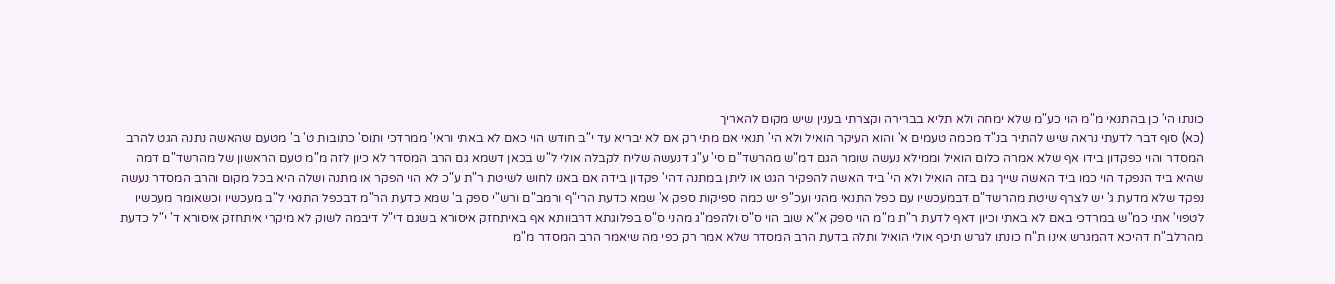כונתו הי' כן בהתנאי מ"מ הוי כע"מ שלא ימחה ולא תליא בברירה וקצרתי בענין שיש מקום להאריך
(כא) סוף דבר לדעתי נראה שיש להתיר בנ"ד מכמה טעמים א' והוא העיקר הואיל ולא הי' תנאי אם מתי רק אם לא יבריא עד י"ב חודש הוי כאם לא באתי וראי' ממרדכי ותוס' כתובות ט' ב' מטעם שהאשה נתנה הגט להרב המסדר והוי כפקדון בידו אף שלא אמרה כלום הואיל וממילא נעשה שומר הגם דמ"ש מהרשד"ם סי' ע"ג דנעשה שליח לקבלה אולי ל"ש בכאן דשמא גם הרב המסדר לא כיון לזה מ"מ טעם הראשון של מהרשד"ם דמה שהיא ביד הנפקד הוי כמו ביד האשה שייך גם בזה הואיל ולא הי' ביד האשה להפקיר הגט או ליתן במתנה דהי' פקדון בידה אם באנו לחוש לשיטת ר"ת ע"כ לא הוי הפקר או מתנה ושלה היא בכל מקום והרב המסדר נעשה נפקד שלא מדעת ג' יש לצרף שיטת מהרשד"ם דבמעכשיו עם כפל התנאי מהני ועכ"פ יש כמה ספיקות ספק א' שמא כדעת הרי"ף ורמב"ם ורש"י ספק ב' שמא כדעת הר"מ דבכפל התנאי ל"ב מעכשיו וכשאומר מעכשיו לטפוי' אתי כמ"ש במרדכי באם לא באתי וכיון דאף לדעת ר"ת מ"מ הוי ספק א"א שוב הוי ס"ס ולהפמ"ג מהני ס"ס בפלוגתא דרבוותא אף באיתחזק איסורא בשגם די"ל דיבמה לשוק לא מיקרי איתחזק איסורא ד' י"ל כדעת מהרלב"ח דהיכא דהמגרש אינו ת"ח כונתו לגרש תיכף אולי הואיל ותלה בדעת הרב המסדר שלא אמר רק כפי מה שיאמר הרב המסדר מ"מ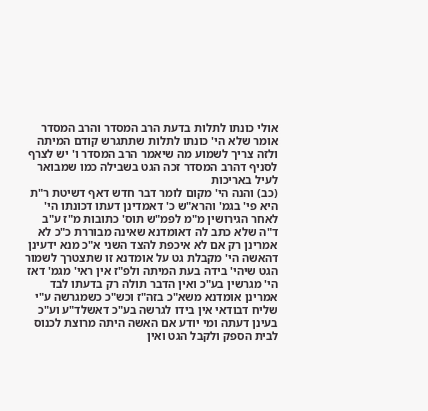אולי כונתו לתלות בדעת הרב המסדר והרב המסדר אומר שלא הי' כונתו לתלות שתתגרש קודם המיתה ולזה צריך לשמוע מה שיאמר הרב המסדר ו' יש לצרף לסניף דהרב המסדר זכה הגט בשבילה כמו שמבואר לעיל באריכות
(כב) והנה הי' מקום לומר דבר חדש דאף דשיטת ר"ת היא פי' בגמ' והרא"ש כ' דאמדינן דעתו דכונתו הי' לאחר הגירושין מ"מ לפמ"ש תוס' כתובות מ"ז ע"ב ד"ה שלא כתב לה דאומדנא שאינה מבוררת כ"כ לא אמרינן רק אם לא איכפת להצד השני א"כ מנא ידעינן דהאשה הי' מקבלת גט על אומדנא זו שתצטרך לשמור הגט שיהי' בידה בעת המיתה ולפ"ז אין ראי' מגמ' דאז הי' מגרשין בע"כ ואין הדבר תולה רק בדעתו לבד אמרינן אומדנא משא"כ בזה"ז וכש"כ כשמגרשה ע"י שליח דבודאי אין בידו לגרשה בע"כ דאשלד"ע וע"כ בעינן דעתה ומי יודע אם האשה היתה מרוצת לכנוס לבית הספק ולקבל הגט ואין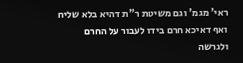ראי' מגמ' וגם משיטת ר"ת דהיא בלא שליח ואף דאיכא חרם בידו לעבור על החרם ולגרשה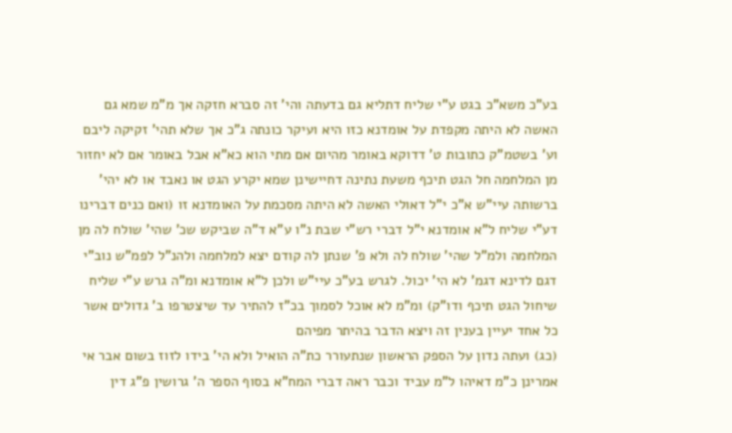בע"כ משא"כ בגט ע"י שליח דתליא גם בדעתה והי' זה סברא חזקה אך מ"מ שמא גם האשה לא היתה מקפדת על אומדנא כזו היא ועיקר כונתה ג"כ אך שלא תהי' זקיקה ליבם וע' בשטמ"ק כתובות ט' דדוקא באומר מהיום אם מתי הוא כא"א אבל באומר אם לא יחזור מן המלחמה חל הגט תיכף משעת נתינה דחיישינן שמא יקרע הגט או נאבד או לא יהי' ברשותה עיי"ש א"כ י"ל דאולי האשה לא היתה מסכמת על האומדנא זו (ואם כנים דברינו דע"י שליח ל"א אומדנא י"ל דברי רש"י שבת נ"ו ע"א ד"ה שביקש שכ' שהי' שולח לה מן המלחמה ולמ"ל שהי' שולח לה ולא פ' שנתן לה קודם יצא למלחמה ולהנ"ל לפמ"ש נוב"י דגם לדינא דגמ' לא הי' יכול. לגרש בע"כ עיי"ש ולכן ל"א אומדנא ומ"ה גרש ע"י שליח שיחול הגט תיכף ודו"ק) ומ"מ לא אוכל לסמוך בכ"ז להתיר עד שיצטרפו ב' גדולים אשר כל אחד יעיין בענין זה ויצא הדבר בהיתר מפיהם
(כג) ועתה נדון על הספק הראשון שנתעורר כת"ה הואיל ולא הי' בידו לזוז בשום אבר אי אמרינן כ"מ דאיהו ל"מ עביד וכבר ראה דברי המח"א בסוף הספר ה' גרושין פ"ג דין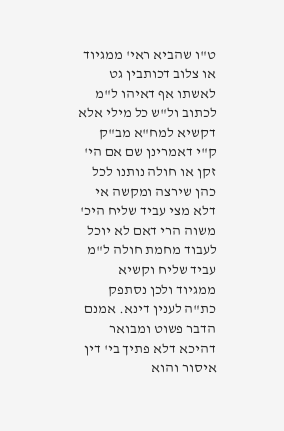ט"ו שהביא ראי' ממגיוד או צלוב דכותבין גט לאשתו אף דאיהו ל"מ לכתוב ול"ש כל מילי אלא דקשיא למח"א מב"ק ק"י דאמרינן שם אם הי' זקן או חולה נותנו לכל כהן שירצה ומקשה אי דלא מצי עביד שליח היכ' משוה הרי דאם לא יוכל לעבוד מחמת חולה ל"מ עביד שליח וקשיא ממגיוד ולכן נסתפק כת"ה לענין דינא. אמנם הדבר פשוט ומבואר דהיכא דלא פתיך בי' דין איסור והוא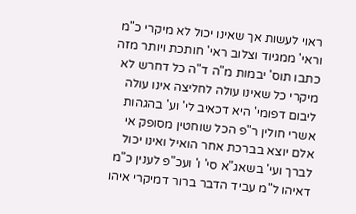ראוי לעשות אך שאינו יכול לא מיקרי כ"מ וראי' ממגיוד וצלוב ראי' חותכת ויותר מזה כתבו תוס' יבמות מ"ה ד"ה כל דחרש לא מיקרי כל שאינו עולה לחליצה אינו עולה ליבום דפומי' היא דכאיב לי' וע' בהגהות אשרי חולין ר"פ הכל שוחטין מסופק אי אלם יוצא בברכת אחר הואיל ואינו יכול לברך ועי' בשאג"א סי' ו' ועכ"פ לענין כ"מ דאיהו ל"מ עביד הדבר ברור דמיקרי איהו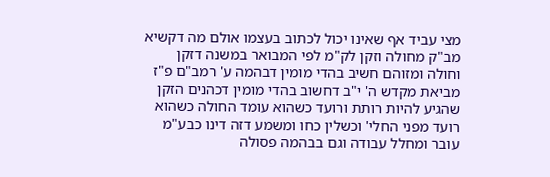מצי עביד אף שאינו יכול לכתוב בעצמו אולם מה דקשיא מב"ק מחולה וזקן לק"מ לפי המבואר במשנה דזקן וחולה ומזוהם חשיב בהדי מומין דבהמה ע' רמב"ם פ"ז מביאת מקדש ה' י"ב דחשוב בהדי מומין דכהנים הזקן שהגיע להיות רותת ורועד כשהוא עומד החולה כשהוא רועד מפני החלי' וכשלין כחו ומשמע דזה דינו כבע"מ עובר ומחלל עבודה וגם בבהמה פסולה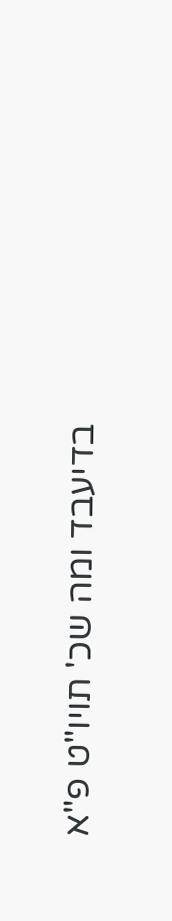בדיעבד ומה שכ' תויו"ט פ"א